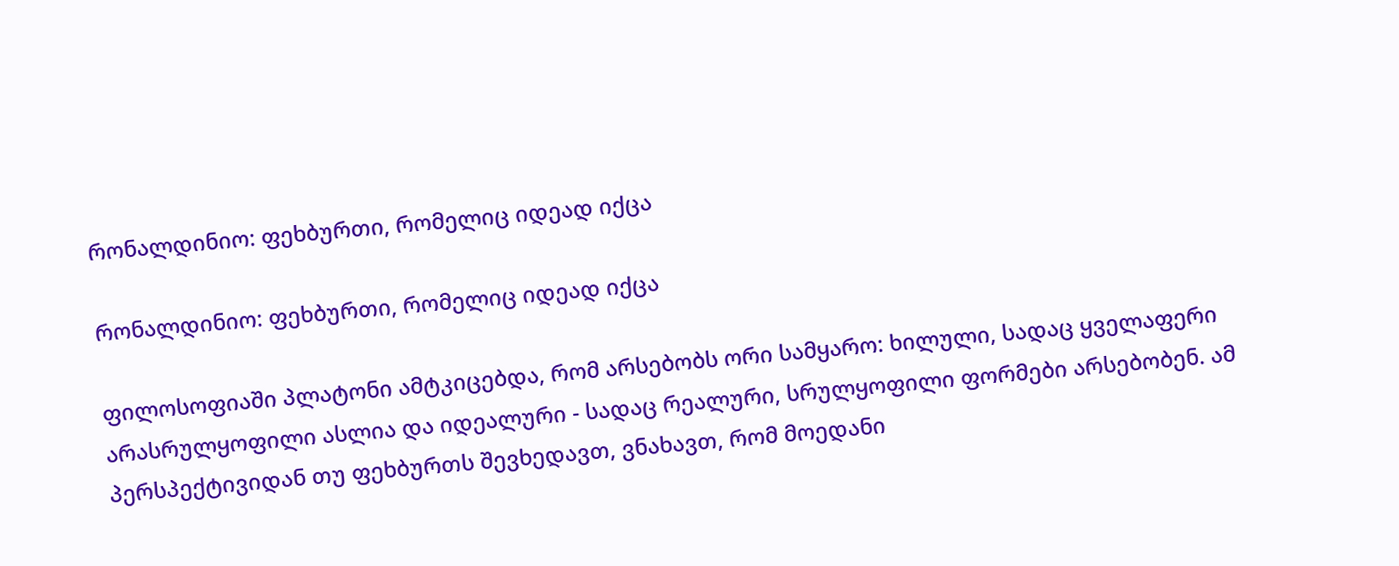რონალდინიო: ფეხბურთი, რომელიც იდეად იქცა

რონალდინიო: ფეხბურთი, რომელიც იდეად იქცა

ფილოსოფიაში პლატონი ამტკიცებდა, რომ არსებობს ორი სამყარო: ხილული, სადაც ყველაფერი არასრულყოფილი ასლია და იდეალური - სადაც რეალური, სრულყოფილი ფორმები არსებობენ. ამ პერსპექტივიდან თუ ფეხბურთს შევხედავთ, ვნახავთ, რომ მოედანი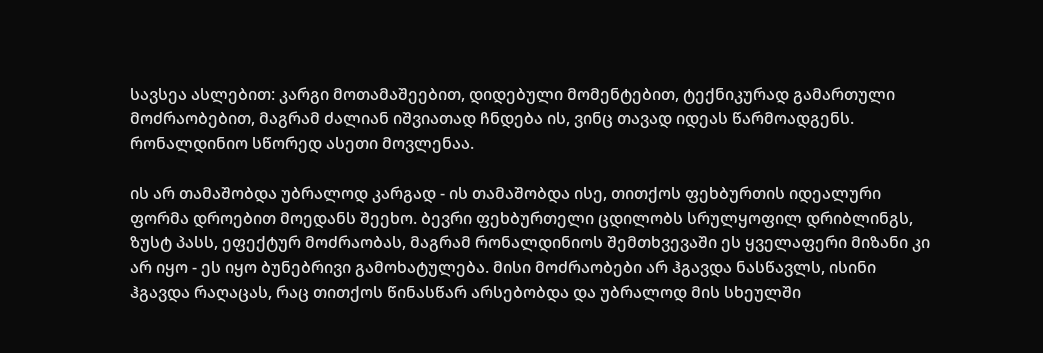სავსეა ასლებით: კარგი მოთამაშეებით, დიდებული მომენტებით, ტექნიკურად გამართული მოძრაობებით, მაგრამ ძალიან იშვიათად ჩნდება ის, ვინც თავად იდეას წარმოადგენს. რონალდინიო სწორედ ასეთი მოვლენაა.

ის არ თამაშობდა უბრალოდ კარგად - ის თამაშობდა ისე, თითქოს ფეხბურთის იდეალური ფორმა დროებით მოედანს შეეხო. ბევრი ფეხბურთელი ცდილობს სრულყოფილ დრიბლინგს, ზუსტ პასს, ეფექტურ მოძრაობას, მაგრამ რონალდინიოს შემთხვევაში ეს ყველაფერი მიზანი კი არ იყო - ეს იყო ბუნებრივი გამოხატულება. მისი მოძრაობები არ ჰგავდა ნასწავლს, ისინი ჰგავდა რაღაცას, რაც თითქოს წინასწარ არსებობდა და უბრალოდ მის სხეულში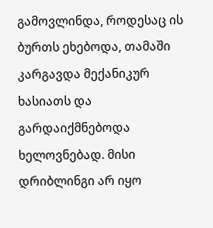გამოვლინდა, როდესაც ის ბურთს ეხებოდა, თამაში კარგავდა მექანიკურ ხასიათს და გარდაიქმნებოდა ხელოვნებად. მისი დრიბლინგი არ იყო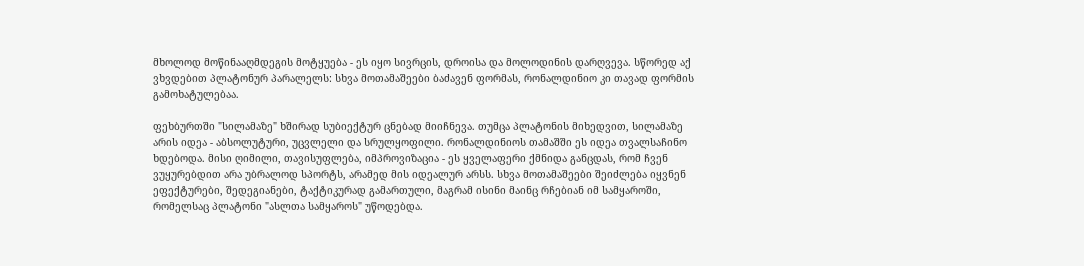მხოლოდ მოწინააღმდეგის მოტყუება - ეს იყო სივრცის, დროისა და მოლოდინის დარღვევა. სწორედ აქ ვხვდებით პლატონურ პარალელს: სხვა მოთამაშეები ბაძავენ ფორმას, რონალდინიო კი თავად ფორმის გამოხატულებაა.

ფეხბურთში "სილამაზე" ხშირად სუბიექტურ ცნებად მიიჩნევა. თუმცა პლატონის მიხედვით, სილამაზე არის იდეა - აბსოლუტური, უცვლელი და სრულყოფილი. რონალდინიოს თამაშში ეს იდეა თვალსაჩინო ხდებოდა. მისი ღიმილი, თავისუფლება, იმპროვიზაცია - ეს ყველაფერი ქმნიდა განცდას, რომ ჩვენ ვუყურებდით არა უბრალოდ სპორტს, არამედ მის იდეალურ არსს. სხვა მოთამაშეები შეიძლება იყვნენ ეფექტურები, შედეგიანები, ტაქტიკურად გამართული, მაგრამ ისინი მაინც რჩებიან იმ სამყაროში, რომელსაც პლატონი "ასლთა სამყაროს" უწოდებდა.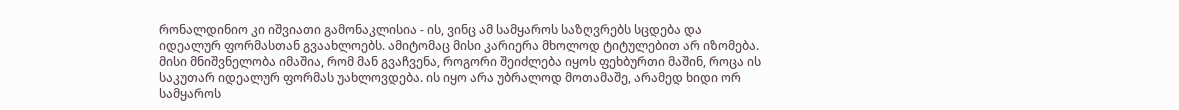რონალდინიო კი იშვიათი გამონაკლისია - ის, ვინც ამ სამყაროს საზღვრებს სცდება და იდეალურ ფორმასთან გვაახლოებს. ამიტომაც მისი კარიერა მხოლოდ ტიტულებით არ იზომება. მისი მნიშვნელობა იმაშია, რომ მან გვაჩვენა, როგორი შეიძლება იყოს ფეხბურთი მაშინ, როცა ის საკუთარ იდეალურ ფორმას უახლოვდება. ის იყო არა უბრალოდ მოთამაშე, არამედ ხიდი ორ სამყაროს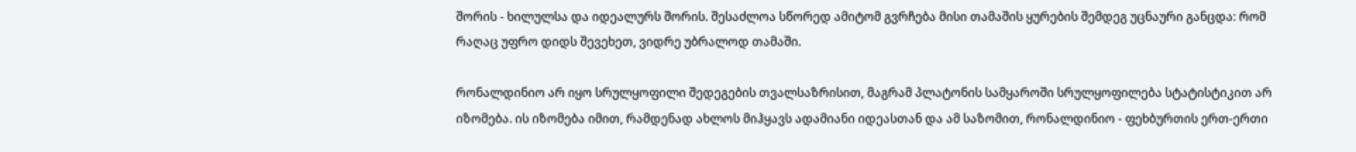შორის - ხილულსა და იდეალურს შორის. შესაძლოა სწორედ ამიტომ გვრჩება მისი თამაშის ყურების შემდეგ უცნაური განცდა: რომ რაღაც უფრო დიდს შევეხეთ, ვიდრე უბრალოდ თამაში.

რონალდინიო არ იყო სრულყოფილი შედეგების თვალსაზრისით, მაგრამ პლატონის სამყაროში სრულყოფილება სტატისტიკით არ იზომება. ის იზომება იმით, რამდენად ახლოს მიჰყავს ადამიანი იდეასთან და ამ საზომით, რონალდინიო - ფეხბურთის ერთ-ერთი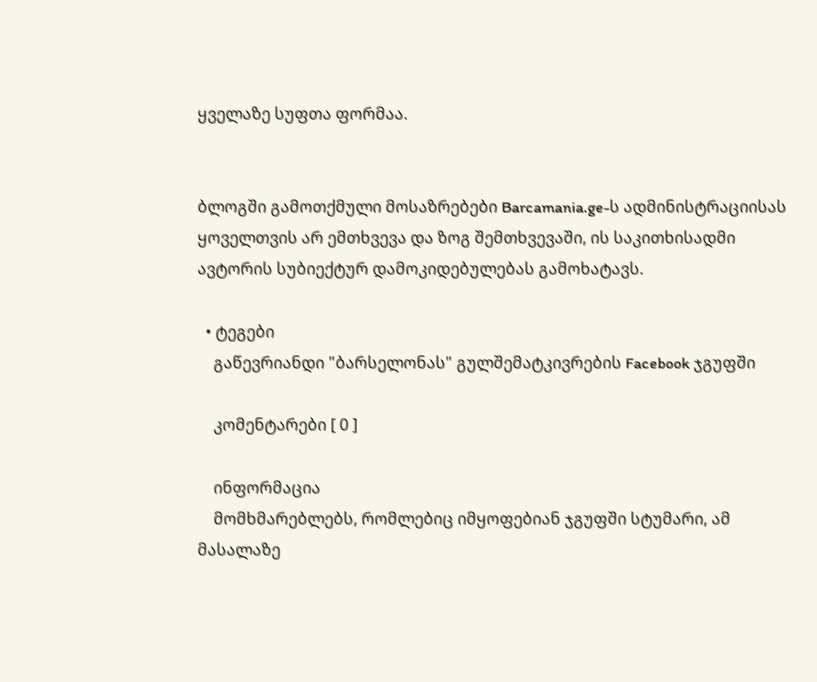ყველაზე სუფთა ფორმაა.


ბლოგში გამოთქმული მოსაზრებები Barcamania.ge-ს ადმინისტრაციისას ყოველთვის არ ემთხვევა და ზოგ შემთხვევაში, ის საკითხისადმი ავტორის სუბიექტურ დამოკიდებულებას გამოხატავს.

  • ტეგები
    გაწევრიანდი "ბარსელონას" გულშემატკივრების Facebook ჯგუფში

    კომენტარები [ 0 ]

    ინფორმაცია
    მომხმარებლებს, რომლებიც იმყოფებიან ჯგუფში სტუმარი, ამ მასალაზე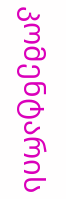კომენტარის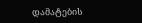დამატების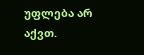უფლება არ აქვთ.